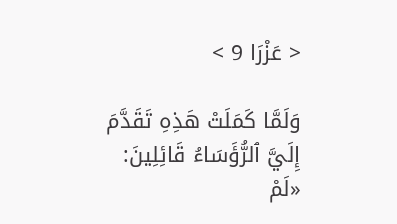< عَزْرَا 9 >

وَلَمَّا كَمَلَتْ هَذِهِ تَقَدَّمَ إِلَيَّ ٱلرُّؤَسَاءُ قَائِلِينَ: «لَمْ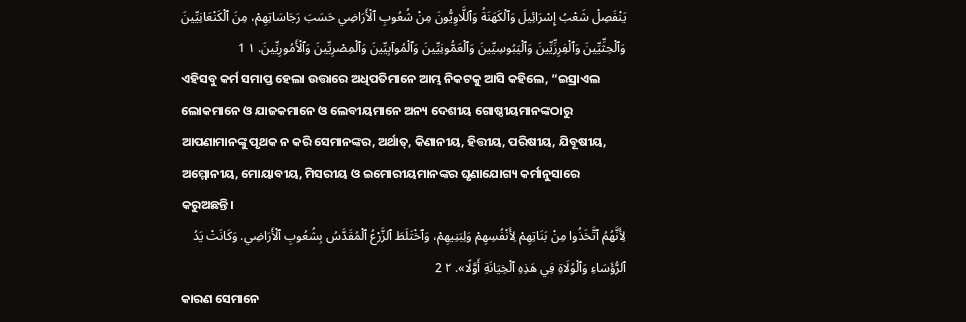يَنْفَصِلْ شَعْبُ إِسْرَائِيلَ وَٱلْكَهَنَةُ وَٱللَّاوِيُّونَ مِنْ شُعُوبِ ٱلْأَرَاضِي حَسَبَ رَجَاسَاتِهِمْ، مِنَ ٱلْكَنْعَانِيِّينَ وَٱلْحِثِّيِّينَ وَٱلْفِرِزِّيِّينَ وَٱلْيَبُوسِيِّينَ وَٱلْعَمُّونِيِّينَ وَٱلْمُوآبِيِّينَ وَٱلْمِصْرِيِّينَ وَٱلْأَمُورِيِّينَ. ١ 1
ଏହିସବୁ କର୍ମ ସମାପ୍ତ ହେଲା ଉତ୍ତାରେ ଅଧିପତିମାନେ ଆମ୍ଭ ନିକଟକୁ ଆସି କହିଲେ, “ଇସ୍ରାଏଲ ଲୋକମାନେ ଓ ଯାଜକମାନେ ଓ ଲେବୀୟମାନେ ଅନ୍ୟ ଦେଶୀୟ ଗୋଷ୍ଠୀୟମାନଙ୍କଠାରୁ ଆପଣାମାନଙ୍କୁ ପୃଥକ ନ କରି ସେମାନଙ୍କର, ଅର୍ଥାତ୍‍, କିଣାନୀୟ, ହିତ୍ତୀୟ, ପରିଷୀୟ, ଯିବୂଷୀୟ, ଅମ୍ମୋନୀୟ, ମୋୟାବୀୟ, ମିସରୀୟ ଓ ଇମୋରୀୟମାନଙ୍କର ଘୃଣାଯୋଗ୍ୟ କର୍ମାନୁସାରେ କରୁଅଛନ୍ତି।
لِأَنَّهُمُ ٱتَّخَذُوا مِنْ بَنَاتِهِمْ لِأَنْفُسِهِمْ وَلِبَنِيهِمْ، وَٱخْتَلَطَ ٱلزَّرْعُ ٱلْمُقَدَّسُ بِشُعُوبِ ٱلْأَرَاضِي. وَكَانَتْ يَدُ ٱلرُّؤَسَاءِ وَٱلْوُلَاةِ فِي هَذِهِ ٱلْخِيَانَةِ أَوَّلًا». ٢ 2
କାରଣ ସେମାନେ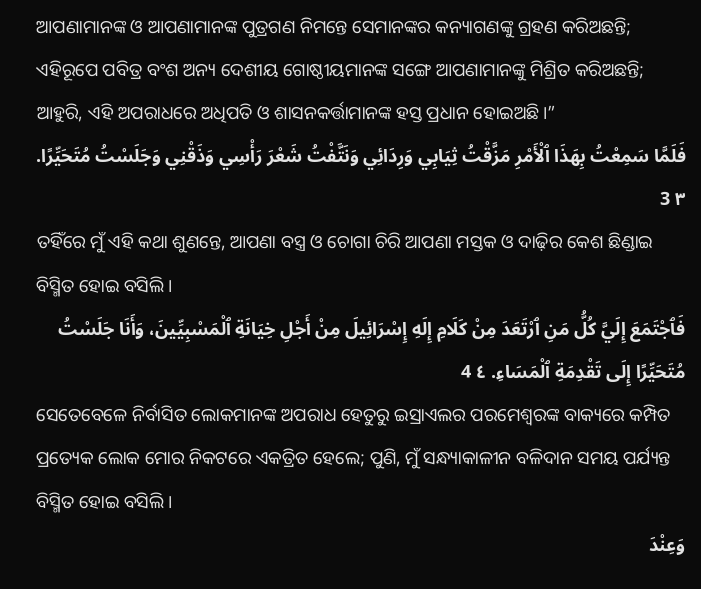ଆପଣାମାନଙ୍କ ଓ ଆପଣାମାନଙ୍କ ପୁତ୍ରଗଣ ନିମନ୍ତେ ସେମାନଙ୍କର କନ୍ୟାଗଣଙ୍କୁ ଗ୍ରହଣ କରିଅଛନ୍ତି; ଏହିରୂପେ ପବିତ୍ର ବଂଶ ଅନ୍ୟ ଦେଶୀୟ ଗୋଷ୍ଠୀୟମାନଙ୍କ ସଙ୍ଗେ ଆପଣାମାନଙ୍କୁ ମିଶ୍ରିତ କରିଅଛନ୍ତି; ଆହୁରି, ଏହି ଅପରାଧରେ ଅଧିପତି ଓ ଶାସନକର୍ତ୍ତାମାନଙ୍କ ହସ୍ତ ପ୍ରଧାନ ହୋଇଅଛି।”
فَلَمَّا سَمِعْتُ بِهَذَا ٱلْأَمْرِ مَزَّقْتُ ثِيَابِي وَرِدَائِي وَنَتَّفْتُ شَعْرَ رَأْسِي وَذَقْنِي وَجَلَسْتُ مُتَحَيِّرًا. ٣ 3
ତହିଁରେ ମୁଁ ଏହି କଥା ଶୁଣନ୍ତେ, ଆପଣା ବସ୍ତ୍ର ଓ ଚୋଗା ଚିରି ଆପଣା ମସ୍ତକ ଓ ଦାଢ଼ିର କେଶ ଛିଣ୍ଡାଇ ବିସ୍ମିତ ହୋଇ ବସିଲି।
فَٱجْتَمَعَ إِلَيَّ كُلُّ مَنِ ٱرْتَعَدَ مِنْ كَلَامِ إِلَهِ إِسْرَائِيلَ مِنْ أَجْلِ خِيَانَةِ ٱلْمَسْبِيِّينَ، وَأَنَا جَلَسْتُ مُتَحَيِّرًا إِلَى تَقْدِمَةِ ٱلْمَسَاءِ. ٤ 4
ସେତେବେଳେ ନିର୍ବାସିତ ଲୋକମାନଙ୍କ ଅପରାଧ ହେତୁରୁ ଇସ୍ରାଏଲର ପରମେଶ୍ୱରଙ୍କ ବାକ୍ୟରେ କମ୍ପିତ ପ୍ରତ୍ୟେକ ଲୋକ ମୋର ନିକଟରେ ଏକତ୍ରିତ ହେଲେ; ପୁଣି, ମୁଁ ସନ୍ଧ୍ୟାକାଳୀନ ବଳିଦାନ ସମୟ ପର୍ଯ୍ୟନ୍ତ ବିସ୍ମିତ ହୋଇ ବସିଲି।
وَعِنْدَ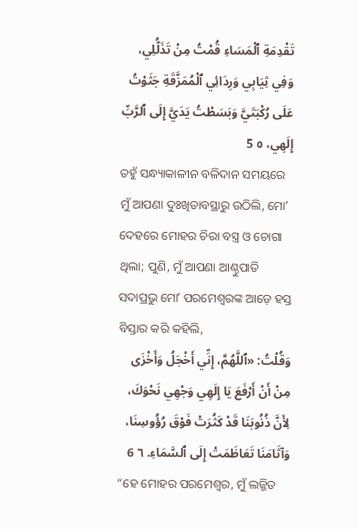تَقْدِمَةِ ٱلْمَسَاءِ قُمْتُ مِنْ تَذَلُّلِي، وَفِي ثِيَابِي وَرِدَائِي ٱلْمُمَزَّقَةِ جَثَوْتُ عَلَى رُكْبَتَيَّ وَبَسَطْتُ يَدَيَّ إِلَى ٱلرَّبِّ إِلَهِي، ٥ 5
ତହୁଁ ସନ୍ଧ୍ୟାକାଳୀନ ବଳିଦାନ ସମୟରେ ମୁଁ ଆପଣା ଦୁଃଖିତାବସ୍ଥାରୁ ଉଠିଲି, ମୋʼ ଦେହରେ ମୋହର ଚିରା ବସ୍ତ୍ର ଓ ଚୋଗା ଥିଲା; ପୁଣି, ମୁଁ ଆପଣା ଆଣ୍ଠୁପାତି ସଦାପ୍ରଭୁ ମୋʼ ପରମେଶ୍ୱରଙ୍କ ଆଡ଼େ ହସ୍ତ ବିସ୍ତାର କରି କହିଲି,
وَقُلْتُ: «ٱللَّهُمَّ، إِنِّي أَخْجَلُ وَأَخْزَى مِنْ أَنْ أَرْفَعَ يَا إِلَهِي وَجْهِي نَحْوَكَ، لِأَنَّ ذُنُوبَنَا قَدْ كَثُرَتْ فَوْقَ رُؤُوسِنَا، وَآثَامَنَا تَعَاظَمَتْ إِلَى ٱلسَّمَاءِ. ٦ 6
“ହେ ମୋହର ପରମେଶ୍ୱର, ମୁଁ ଲଜ୍ଜିତ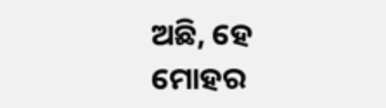ଅଛି, ହେ ମୋହର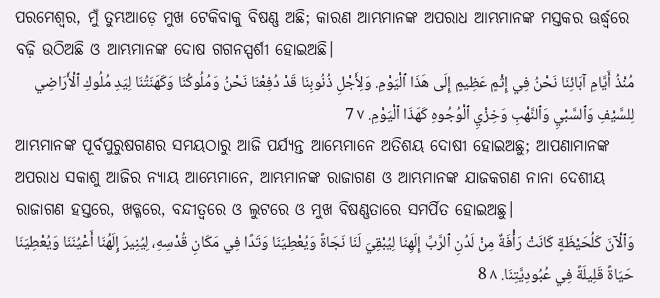ପରମେଶ୍ୱର, ମୁଁ ତୁମ୍ଭଆଡ଼େ ମୁଖ ଟେକିବାକୁ ବିଷଣ୍ଣ ଅଛି; କାରଣ ଆମ୍ଭମାନଙ୍କ ଅପରାଧ ଆମ୍ଭମାନଙ୍କ ମସ୍ତକର ଊର୍ଦ୍ଧ୍ୱରେ ବଢ଼ି ଉଠିଅଛି ଓ ଆମ୍ଭମାନଙ୍କ ଦୋଷ ଗଗନସ୍ପର୍ଶୀ ହୋଇଅଛି।
مُنْذُ أَيَّامِ آبَائِنَا نَحْنُ فِي إِثْمٍ عَظِيمٍ إِلَى هَذَا ٱلْيَوْمِ. وَلِأَجْلِ ذُنُوبِنَا قَدْ دُفِعْنَا نَحْنُ وَمُلُوكُنَا وَكَهَنَتُنَا لِيَدِ مُلُوكِ ٱلْأَرَاضِي لِلسَّيْفِ وَٱلسَّبْيِ وَٱلنَّهْبِ وَخِزْيِ ٱلْوُجُوهِ كَهَذَا ٱلْيَوْمِ. ٧ 7
ଆମ୍ଭମାନଙ୍କ ପୂର୍ବପୁରୁଷଗଣର ସମୟଠାରୁ ଆଜି ପର୍ଯ୍ୟନ୍ତ ଆମ୍ଭେମାନେ ଅତିଶୟ ଦୋଷୀ ହୋଇଅଛୁ; ଆପଣାମାନଙ୍କ ଅପରାଧ ସକାଶୁ ଆଜିର ନ୍ୟାୟ ଆମ୍ଭେମାନେ, ଆମ୍ଭମାନଙ୍କ ରାଜାଗଣ ଓ ଆମ୍ଭମାନଙ୍କ ଯାଜକଗଣ ନାନା ଦେଶୀୟ ରାଜାଗଣ ହସ୍ତରେ, ଖଡ୍ଗରେ, ବନ୍ଦୀତ୍ୱରେ ଓ ଲୁଟରେ ଓ ମୁଖ ବିଷଣ୍ଣତାରେ ସମର୍ପିତ ହୋଇଅଛୁ।
وَٱلْآنَ كَلُحَيْظَةٍ كَانَتْ رَأْفَةٌ مِنْ لَدُنِ ٱلرَّبِّ إِلَهِنَا لِيُبْقِيَ لَنَا نَجَاةً وَيُعْطِيَنَا وَتَدًا فِي مَكَانِ قُدْسِهِ، لِيُنِيرَ إِلَهُنَا أَعْيُنَنَا وَيُعْطِيَنَا حَيَاةً قَلِيلَةً فِي عُبُودِيَّتِنَا. ٨ 8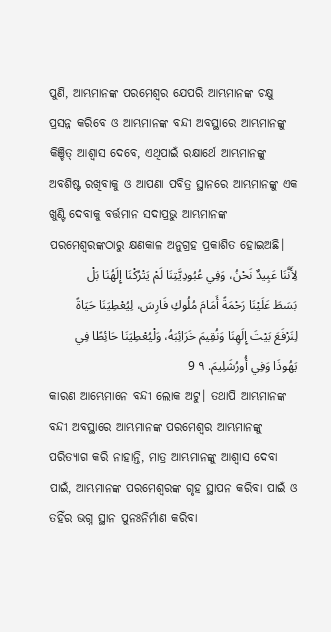ପୁଣି, ଆମ୍ଭମାନଙ୍କ ପରମେଶ୍ୱର ଯେପରି ଆମ୍ଭମାନଙ୍କ ଚକ୍ଷୁ ପ୍ରସନ୍ନ କରିବେ ଓ ଆମ୍ଭମାନଙ୍କ ବନ୍ଦୀ ଅବସ୍ଥାରେ ଆମ୍ଭମାନଙ୍କୁ କିଞ୍ଚିତ୍‍ ଆଶ୍ୱାସ ଦେବେ, ଏଥିପାଇଁ ରକ୍ଷାର୍ଥେ ଆମ୍ଭମାନଙ୍କୁ ଅବଶିଷ୍ଟ ରଖିବାକୁ ଓ ଆପଣା ପବିତ୍ର ସ୍ଥାନରେ ଆମ୍ଭମାନଙ୍କୁ ଏକ ଖୁଣ୍ଟି ଦେବାକୁ ବର୍ତ୍ତମାନ ସଦାପ୍ରଭୁ ଆମ୍ଭମାନଙ୍କ ପରମେଶ୍ୱରଙ୍କଠାରୁ କ୍ଷଣକାଳ ଅନୁଗ୍ରହ ପ୍ରକାଶିତ ହୋଇଅଛି।
لِأَنَّنَا عَبِيدٌ نَحْنُ، وَفِي عُبُودِيَّتِنَا لَمْ يَتْرُكْنَا إِلَهُنَا بَلْ بَسَطَ عَلَيْنَا رَحْمَةً أَمَامَ مُلُوكِ فَارِسَ، لِيُعْطِيَنَا حَيَاةً لِنَرْفَعَ بَيْتَ إِلَهِنَا وَنُقِيمَ خَرَائِبَهُ، وَلْيُعْطِيَنَا حَائِطًا فِي يَهُوذَا وَفِي أُورُشَلِيمَ. ٩ 9
କାରଣ ଆମ୍ଭେମାନେ ବନ୍ଦୀ ଲୋକ ଅଟୁ। ତଥାପି ଆମ୍ଭମାନଙ୍କ ବନ୍ଦୀ ଅବସ୍ଥାରେ ଆମ୍ଭମାନଙ୍କ ପରମେଶ୍ୱର ଆମ୍ଭମାନଙ୍କୁ ପରିତ୍ୟାଗ କରି ନାହାନ୍ତି, ମାତ୍ର ଆମ୍ଭମାନଙ୍କୁ ଆଶ୍ୱାସ ଦେବା ପାଇଁ, ଆମ୍ଭମାନଙ୍କ ପରମେଶ୍ୱରଙ୍କ ଗୃହ ସ୍ଥାପନ କରିବା ପାଇଁ ଓ ତହିଁର ଭଗ୍ନ ସ୍ଥାନ ପୁନଃନିର୍ମାଣ କରିବା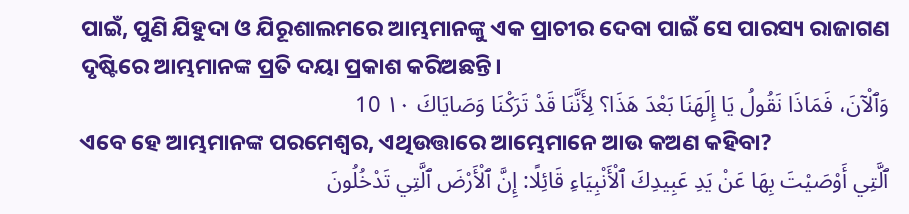ପାଇଁ, ପୁଣି ଯିହୁଦା ଓ ଯିରୂଶାଲମରେ ଆମ୍ଭମାନଙ୍କୁ ଏକ ପ୍ରାଚୀର ଦେବା ପାଇଁ ସେ ପାରସ୍ୟ ରାଜାଗଣ ଦୃଷ୍ଟିରେ ଆମ୍ଭମାନଙ୍କ ପ୍ରତି ଦୟା ପ୍ରକାଶ କରିଅଛନ୍ତି।
وَٱلْآنَ، فَمَاذَا نَقُولُ يَا إِلَهَنَا بَعْدَ هَذَا؟ لِأَنَّنَا قَدْ تَرَكْنَا وَصَايَاكَ ١٠ 10
ଏବେ ହେ ଆମ୍ଭମାନଙ୍କ ପରମେଶ୍ୱର, ଏଥିଉତ୍ତାରେ ଆମ୍ଭେମାନେ ଆଉ କଅଣ କହିବା?
ٱلَّتِي أَوْصَيْتَ بِهَا عَنْ يَدِ عَبِيدِكَ ٱلْأَنْبِيَاءِ قَائِلًا: إِنَّ ٱلْأَرْضَ ٱلَّتِي تَدْخُلُونَ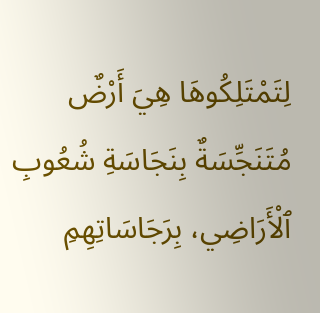لِتَمْتَلِكُوهَا هِيَ أَرْضٌ مُتَنَجِّسَةٌ بِنَجَاسَةِ شُعُوبِ ٱلْأَرَاضِي، بِرَجَاسَاتِهِمِ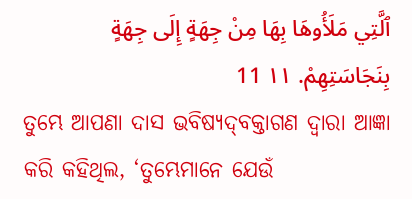ٱلَّتِي مَلَأُوهَا بِهَا مِنْ جِهَةٍ إِلَى جِهَةٍ بِنَجَاسَتِهِمْ. ١١ 11
ତୁମ୍ଭେ ଆପଣା ଦାସ ଭବିଷ୍ୟଦ୍‍ବକ୍ତାଗଣ ଦ୍ୱାରା ଆଜ୍ଞା କରି କହିଥିଲ, ‘ତୁମ୍ଭେମାନେ ଯେଉଁ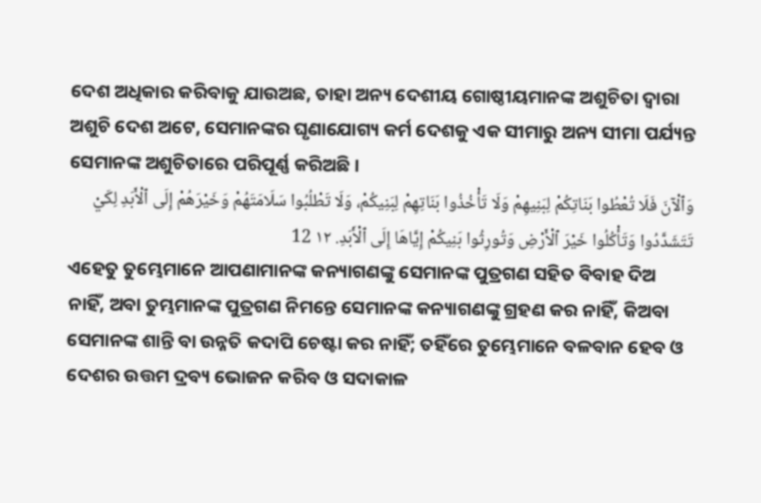ଦେଶ ଅଧିକାର କରିବାକୁ ଯାଉଅଛ, ତାହା ଅନ୍ୟ ଦେଶୀୟ ଗୋଷ୍ଠୀୟମାନଙ୍କ ଅଶୁଚିତା ଦ୍ୱାରା ଅଶୁଚି ଦେଶ ଅଟେ, ସେମାନଙ୍କର ଘୃଣାଯୋଗ୍ୟ କର୍ମ ଦେଶକୁ ଏକ ସୀମାରୁ ଅନ୍ୟ ସୀମା ପର୍ଯ୍ୟନ୍ତ ସେମାନଙ୍କ ଅଶୁଚିତାରେ ପରିପୂର୍ଣ୍ଣ କରିଅଛି।
وَٱلْآنَ فَلَا تُعْطُوا بَنَاتِكُمْ لِبَنِيهِمْ وَلَا تَأْخُذُوا بَنَاتِهِمْ لِبَنِيكُمْ، وَلَا تَطْلُبُوا سَلَامَتَهُمْ وَخَيْرَهُمْ إِلَى ٱلْأَبَدِ لِكَيْ تَتَشَدَّدُوا وَتَأْكُلُوا خَيْرَ ٱلْأَرْضِ وَتُورِثُوا بَنِيكُمْ إِيَّاهَا إِلَى ٱلْأَبَدِ. ١٢ 12
ଏହେତୁ ତୁମ୍ଭେମାନେ ଆପଣାମାନଙ୍କ କନ୍ୟାଗଣଙ୍କୁ ସେମାନଙ୍କ ପୁତ୍ରଗଣ ସହିତ ବିବାହ ଦିଅ ନାହିଁ, ଅବା ତୁମ୍ଭମାନଙ୍କ ପୁତ୍ରଗଣ ନିମନ୍ତେ ସେମାନଙ୍କ କନ୍ୟାଗଣଙ୍କୁ ଗ୍ରହଣ କର ନାହିଁ, କିଅବା ସେମାନଙ୍କ ଶାନ୍ତି ବା ଉନ୍ନତି କଦାପି ଚେଷ୍ଟା କର ନାହିଁ; ତହିଁରେ ତୁମ୍ଭେମାନେ ବଳବାନ ହେବ ଓ ଦେଶର ଉତ୍ତମ ଦ୍ରବ୍ୟ ଭୋଜନ କରିବ ଓ ସଦାକାଳ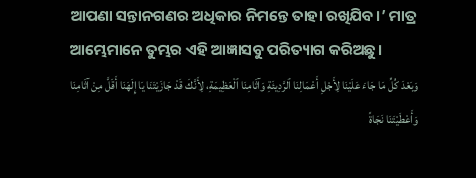ଆପଣା ସନ୍ତାନଗଣର ଅଧିକାର ନିମନ୍ତେ ତାହା ରଖିଯିବ।’ ମାତ୍ର ଆମ୍ଭେମାନେ ତୁମ୍ଭର ଏହି ଆଜ୍ଞାସବୁ ପରିତ୍ୟାଗ କରିଅଛୁ।
وَبَعْدَ كُلِّ مَا جَاءَ عَلَيْنَا لِأَجْلِ أَعْمَالِنَا ٱلرَّدِيئَةِ وَآثَامِنَا ٱلْعَظِيمَةِ، لِأَنَّكَ قَدْ جَازَيْتَنَا يَا إِلَهَنَا أَقَلَّ مِنْ آثَامِنَا وَأَعْطَيْتَنَا نَجَاةً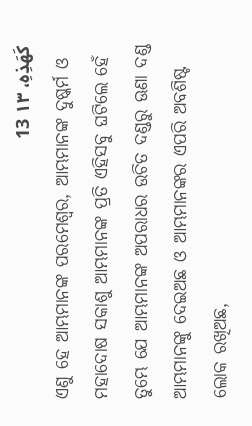كَهَذِهِ، ١٣ 13
ଏଣୁ ହେ ଆମ୍ଭମାନଙ୍କ ପରମେଶ୍ୱର, ଆମ୍ଭମାନଙ୍କ ଦୁଷ୍କର୍ମ ଓ ମହାଦୋଷ ସକାଶୁ ଆମ୍ଭମାନଙ୍କ ପ୍ରତି ଏହିସବୁ ଘଟିଲେ ହେଁ ତୁମ୍ଭେ ଯେ ଆମ୍ଭମାନଙ୍କ ଅପରାଧର ଉଚିତ ଦଣ୍ଡରୁ ଊଣା ଦଣ୍ଡ ଆମ୍ଭମାନଙ୍କୁ ଦେଇଅଛ ଓ ଆମ୍ଭମାନଙ୍କର ଏପରି ଅବଶିଷ୍ଟ ଲୋକ ରଖିଅଛ,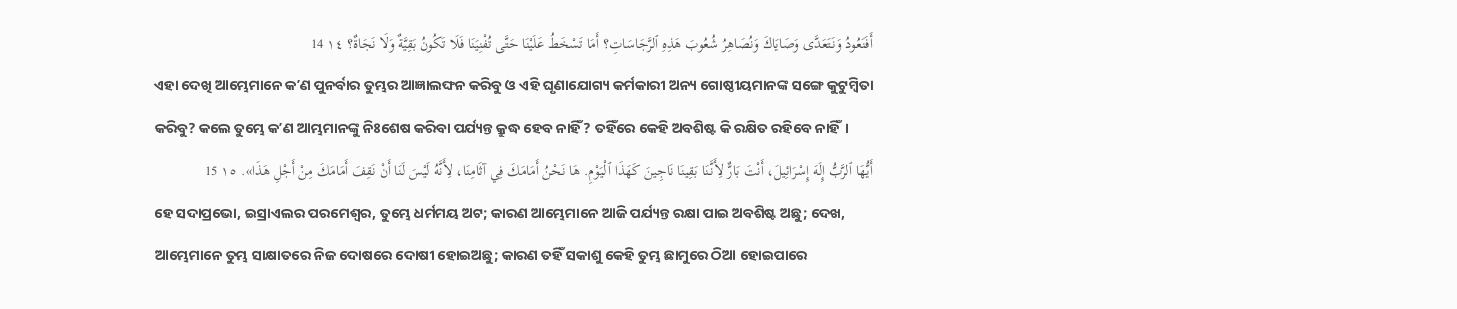أَفَنَعُودُ وَنَتَعَدَّى وَصَايَاكَ وَنُصَاهِرُ شُعُوبَ هَذِهِ ٱلرَّجَاسَاتِ؟ أَمَا تَسْخَطُ عَلَيْنَا حَتَّى تُفْنِيَنَا فَلَا تَكُونُ بَقِيَّةٌ وَلَا نَجَاةٌ؟ ١٤ 14
ଏହା ଦେଖି ଆମ୍ଭେମାନେ କʼଣ ପୁନର୍ବାର ତୁମ୍ଭର ଆଜ୍ଞାଲଙ୍ଘନ କରିବୁ ଓ ଏହି ଘୃଣାଯୋଗ୍ୟ କର୍ମକାରୀ ଅନ୍ୟ ଗୋଷ୍ଠୀୟମାନଙ୍କ ସଙ୍ଗେ କୁଟୁମ୍ବିତା କରିବୁ? କଲେ ତୁମ୍ଭେ କʼଣ ଆମ୍ଭମାନଙ୍କୁ ନିଃଶେଷ କରିବା ପର୍ଯ୍ୟନ୍ତ କ୍ରୁଦ୍ଧ ହେବ ନାହିଁ? ତହିଁରେ କେହି ଅବଶିଷ୍ଟ କି ରକ୍ଷିତ ରହିବେ ନାହିଁ।
أَيُّهَا ٱلرَّبُّ إِلَهَ إِسْرَائِيلَ، أَنْتَ بَارٌّ لِأَنَّنَا بَقِينَا نَاجِينَ كَهَذَا ٱلْيَوْمِ. هَا نَحْنُ أَمَامَكَ فِي آثَامِنَا، لِأَنَّهُ لَيْسَ لَنَا أَنْ نَقِفَ أَمَامَكَ مِنْ أَجْلِ هَذَا». ١٥ 15
ହେ ସଦାପ୍ରଭୋ, ଇସ୍ରାଏଲର ପରମେଶ୍ୱର, ତୁମ୍ଭେ ଧର୍ମମୟ ଅଟ; କାରଣ ଆମ୍ଭେମାନେ ଆଜି ପର୍ଯ୍ୟନ୍ତ ରକ୍ଷା ପାଇ ଅବଶିଷ୍ଟ ଅଛୁ; ଦେଖ, ଆମ୍ଭେମାନେ ତୁମ୍ଭ ସାକ୍ଷାତରେ ନିଜ ଦୋଷରେ ଦୋଷୀ ହୋଇଅଛୁ; କାରଣ ତହିଁ ସକାଶୁ କେହି ତୁମ୍ଭ ଛାମୁରେ ଠିଆ ହୋଇପାରେ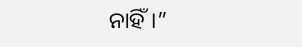ନାହିଁ।”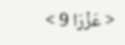< عَزْرَا 9 >